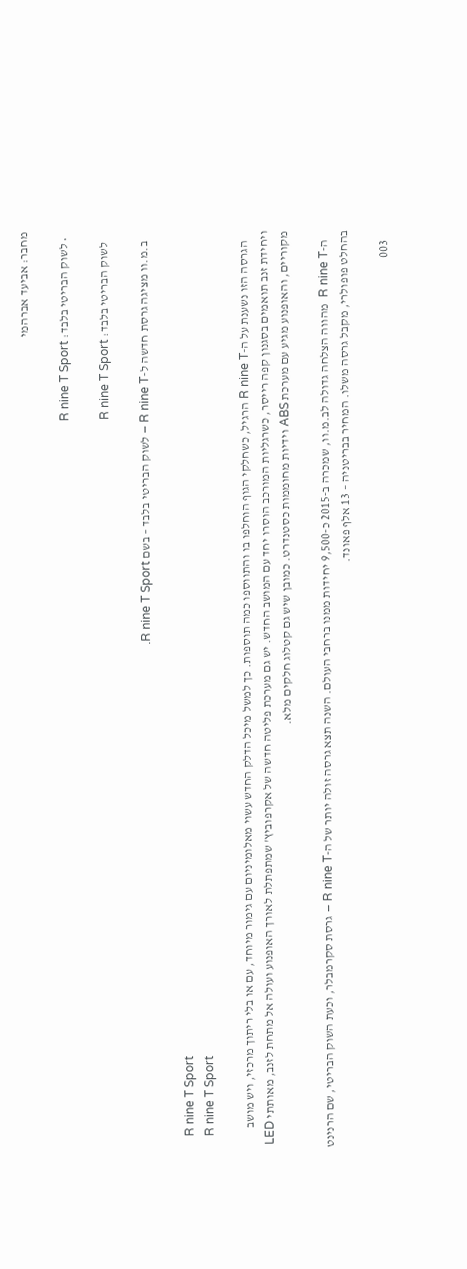מחבר: אביעד אברהמי

  • לשוק הבריטי בלבד: R nine T Sport

    לשוק הבריטי בלבד: R nine T Sport

    ב.מ.וו מציגה גרסת חדשה ל-R nine T – לשוק הבריטי בלבד – בשם R nine T Sport.

    R nine T Sport
    R nine T Sport

    הגרסה הזו נשענת על ה-R nine T הרגיל, כשחלקי הגוף הוחלפו בו והתווספו כמה תוספות. כך למשל מיכל הדלק החדש עשוי מאלומיניום עם גימור מיוחד, עם או בלי ריתוך מרכזי, ויש מושב ויחידת זנב תואמים בסגנון קפה רייסר, כשרגליות המורכב הוסרו יחד עם המושב החדש. יש גם מערכת פליטה חדשה של אקרפוביץ' שמתפתלת לאורך האופנוע ועולה אל מתחת לזנב, מאותתי LED מקוריים, והאופנוע מגיע עם מערכת ABS וידיות מחוממות כסטנדרט. כמובן שיש גם קטלוג חלקים מלא.

    ה-R nine T  מהווה הצלחה גדולה לב.מ.וו, שמכרה ב-2015 כ-9,500 יחידות ממנו ברחבי העולם. השנה תצא גרסה זולה יותר של ה-R nine T – גרסת סקרמבלר, וכעת השוק הבריטי, שם הרנינט בהחלט פופולרי, מקבל גרסה משלו. המחיר בבריטניה – 13 אלף פאונד.

    003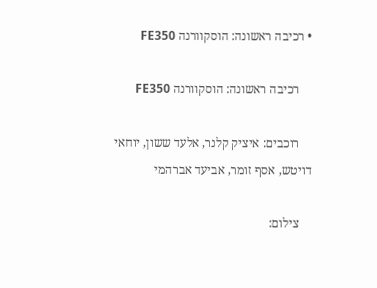• רכיבה ראשונה: הוסקוורנה FE350

    רכיבה ראשונה: הוסקוורנה FE350

    רוכבים: איציק קלנר, אלעד ששון, יוחאי דויטש, אסף זומר, אביעד אברהמי

    צילום: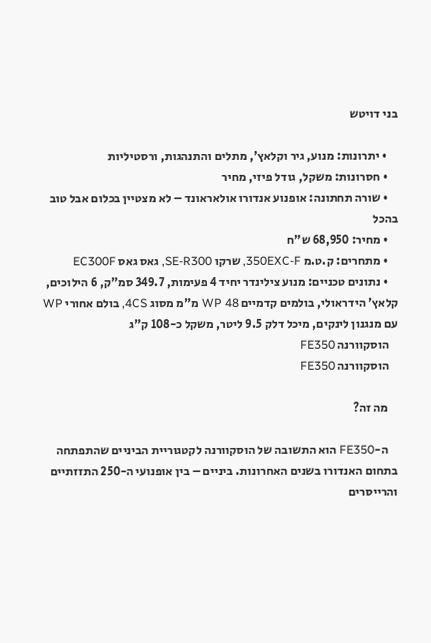בני דויטש

    • יתרונות: מנוע, גיר וקלאץ', מתלים והתנהגות, ורסטיליות
    • חסרונות: משקל, גודל פיזי, מחיר
    • שורה תחתונה: אופנוע אנדורו אולאראונד – לא מצטיין בכלום אבל טוב בהכל
    • מחיר: 68,950 ש"ח
    • מתחרים: ק.ט.מ 350EXC-F, שרקו SE-R300, גאס גאס EC300F
    • נתונים טכניים: מנוע צילינדר יחיד 4 פעימות, 349.7 סמ"ק, 6 הילוכים, קלאץ' הידראולי, בולמים קדמיים WP 48 מ"מ מסוג 4CS, בולם אחורי WP עם מנגנון לינקים, מיכל דלק 9.5 ליטר, משקל כ-108 ק"ג
    הוסקוורנה FE350
    הוסקוורנה FE350

    מה זה?

    ה-FE350 הוא התשובה של הוסקוורנה לקטגוריית הביניים שהתפתחה בתחום האנדורו בשנים האחרונות. ביניים – בין אופנועי ה-250 התזזתיים והרייסרים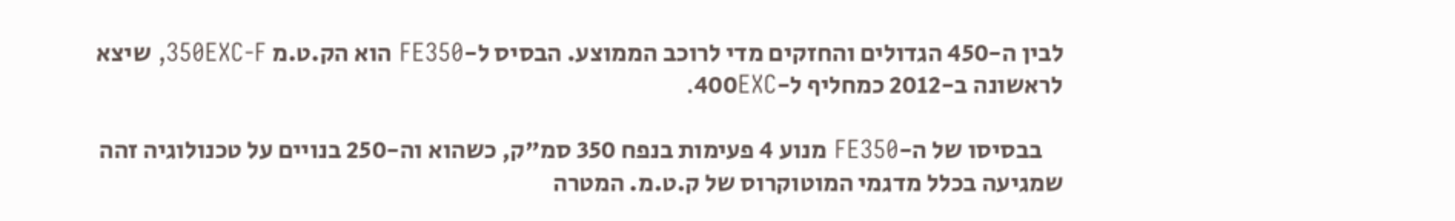לבין ה-450 הגדולים והחזקים מדי לרוכב הממוצע. הבסיס ל-FE350 הוא הק.ט.מ 350EXC-F, שיצא לראשונה ב-2012 כמחליף ל-400EXC.

    בבסיסו של ה-FE350 מנוע 4 פעימות בנפח 350 סמ"ק, כשהוא וה-250 בנויים על טכנולוגיה זהה שמגיעה בכלל מדגמי המוטוקרוס של ק.ט.מ. המטרה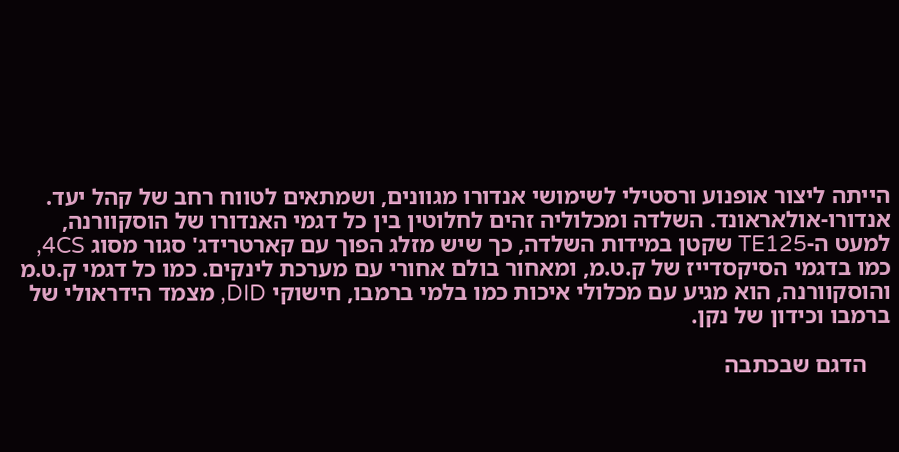הייתה ליצור אופנוע ורסטילי לשימושי אנדורו מגוונים, ושמתאים לטווח רחב של קהל יעד. אנדורו-אולאראונד. השלדה ומכלוליה זהים לחלוטין בין כל דגמי האנדורו של הוסקוורנה, למעט ה-TE125 שקטן במידות השלדה, כך שיש מזלג הפוך עם קארטרידג' סגור מסוג 4CS, כמו בדגמי הסיקסדייז של ק.ט.מ, ומאחור בולם אחורי עם מערכת לינקים. כמו כל דגמי ק.ט.מ והוסקוורנה, הוא מגיע עם מכלולי איכות כמו בלמי ברמבו, חישוקי DID, מצמד הידראולי של ברמבו וכידון של נקן.

    הדגם שבכתבה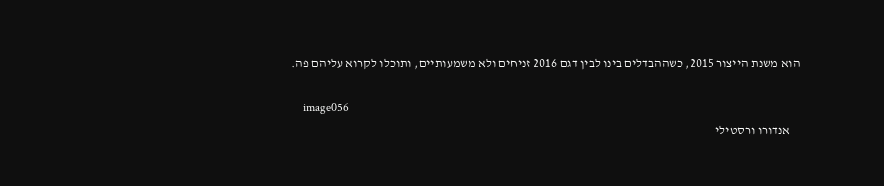הוא משנת הייצור 2015, כשההבדלים בינו לבין דגם 2016 זניחים ולא משמעותיים, ותוכלו לקרוא עליהם פה.

    image056
    אנדורו ורסטילי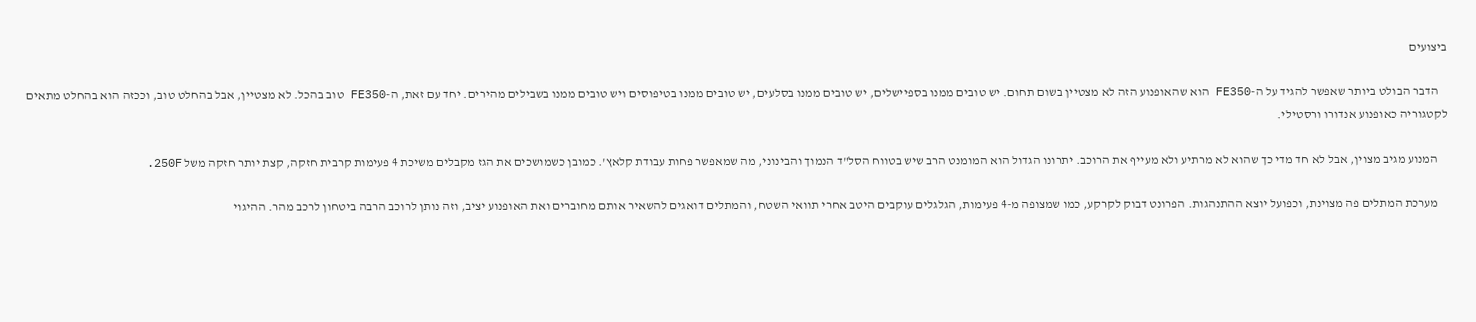ביצועים

    הדבר הבולט ביותר שאפשר להגיד על ה-FE350 הוא שהאופנוע הזה לא מצטיין בשום תחום. יש טובים ממנו בספיישלים, יש טובים ממנו בסלעים, יש טובים ממנו בטיפוסים ויש טובים ממנו בשבילים מהירים. יחד עם זאת, ה-FE350 טוב בהכל. לא מצטיין, אבל בהחלט טוב, וככזה הוא בהחלט מתאים לקטגוריה כאופנוע אנדורו ורסטילי.

    המנוע מגיב מצוין, אבל לא חד מדי כך שהוא לא מרתיע ולא מעייף את הרוכב. יתרונו הגדול הוא המומנט הרב שיש בטווח הסל"ד הנמוך והבינוני, מה שמאפשר פחות עבודת קלאץ'. כמובן כשמושכים את הגז מקבלים משיכת 4 פעימות קרבית חזקה, קצת יותר חזקה משל 250F.

    מערכת המתלים פה מצוינת, וכפועל יוצא ההתנהגות. הפרונט דבוק לקרקע, כמו שמצופה מ-4 פעימות, הגלגלים עוקבים היטב אחרי תוואי השטח, והמתלים דואגים להשאיר אותם מחוברים ואת האופנוע יציב, וזה נותן לרוכב הרבה ביטחון לרכב מהר. ההיגוי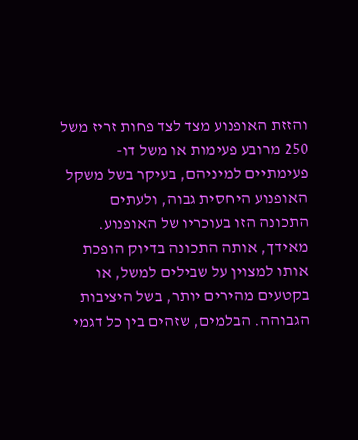והזזת האופנוע מצד לצד פחות זריז משל 250 מרובע פעימות או משל דו-פעימתיים למיניהם, בעיקר בשל משקל האופנוע היחסית גבוה, ולעתים התכונה הזו בעוכריו של האופנוע. מאידך, אותה התכונה בדיוק הופכת אותו למצוין על שבילים למשל, או בקטעים מהירים יותר, בשל היציבות הגבוהה. הבלמים, שזהים בין כל דגמי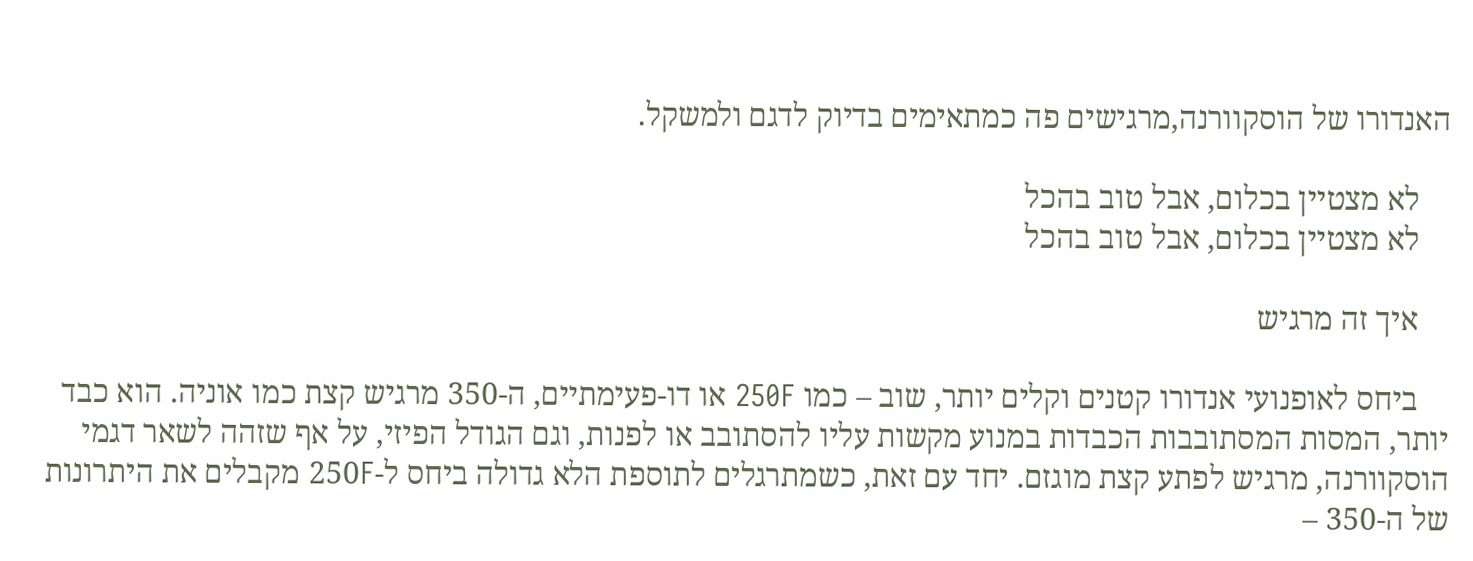האנדורו של הוסקוורנה,מרגישים פה כמתאימים בדיוק לדגם ולמשקל.

    לא מצטיין בכלום, אבל טוב בהכל
    לא מצטיין בכלום, אבל טוב בהכל

    איך זה מרגיש

    ביחס לאופנועי אנדורו קטנים וקלים יותר, שוב – כמו 250F או דו-פעימתיים, ה-350 מרגיש קצת כמו אוניה. הוא כבד יותר, המסות המסתובבות הכבדות במנוע מקשות עליו להסתובב או לפנות, וגם הגודל הפיזי, על אף שזהה לשאר דגמי הוסקוורנה, מרגיש לפתע קצת מוגזם. יחד עם זאת, כשמתרגלים לתוספת הלא גדולה ביחס ל-250F מקבלים את היתרונות של ה-350 –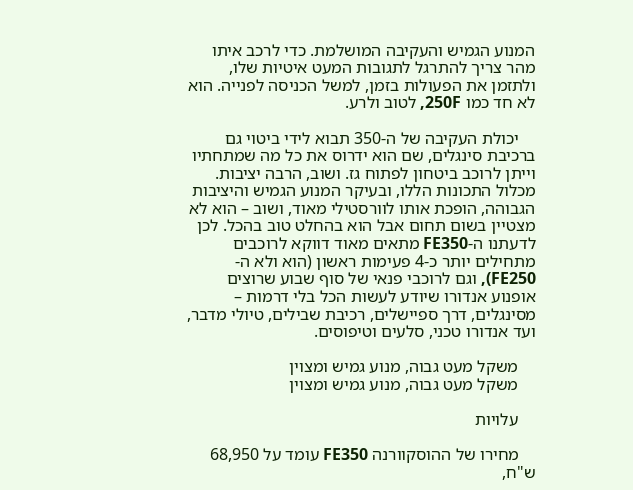המנוע הגמיש והעקיבה המושלמת. כדי לרכב איתו מהר צריך להתרגל לתגובות המעט איטיות שלו, ולתזמן את הפעולות בזמן, למשל הכניסה לפנייה. הוא לא חד כמו 250F, לטוב ולרע.

    יכולת העקיבה של ה-350 תבוא לידי ביטוי גם ברכיבת סינגלים, שם הוא ידרוס את כל מה שמתחתיו וייתן לרוכב ביטחון לפתוח גז. ושוב, הרבה יציבות. מכלול התכונות הללו, ובעיקר המנוע הגמיש והיציבות הגבוהה, הופכת אותו לוורסטילי מאוד, ושוב – הוא לא מצטיין בשום תחום אבל הוא בהחלט טוב בהכל. לכן לדעתנו ה-FE350 מתאים מאוד דווקא לרוכבים מתחילים יותר כ-4 פעימות ראשון (הוא ולא ה-FE250), וגם לרוכבי פנאי של סוף שבוע שרוצים אופנוע אנדורו שיודע לעשות הכל בלי דרמות – מסינגלים, דרך ספיישלים, רכיבת שבילים, טיולי מדבר, ועד אנדורו טכני, סלעים וטיפוסים.

    משקל מעט גבוה, מנוע גמיש ומצוין
    משקל מעט גבוה, מנוע גמיש ומצוין

    עלויות

    מחירו של ההוסקוורנה FE350 עומד על 68,950 ש"ח,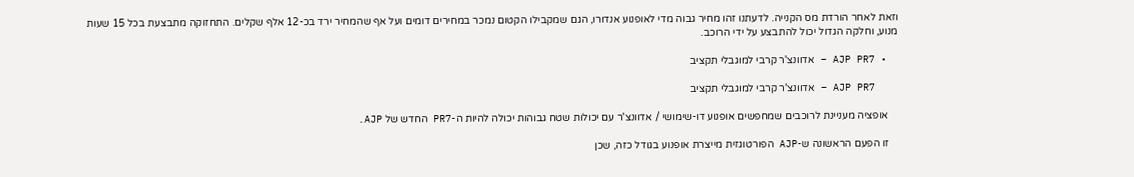וזאת לאחר הורדת מס הקנייה. לדעתנו זהו מחיר גבוה מדי לאופנוע אנדורו, הגם שמקבילו הקטום נמכר במחירים דומים ועל אף שהמחיר ירד בכ-12 אלף שקלים. התחזוקה מתבצעת בכל 15 שעות מנוע, וחלקה הגדול יכול להתבצע על ידי הרוכב.

  • AJP PR7 – אדוונצ'ר קרבי למוגבלי תקציב

    AJP PR7 – אדוונצ'ר קרבי למוגבלי תקציב

    אופציה מעניינת לרוכבים שמחפשים אופנוע דו-שימושי / אדוונצ'ר עם יכולות שטח גבוהות יכולה להיות ה-PR7 החדש של AJP.

    זו הפעם הראשונה ש-AJP הפורטוגזית מייצרת אופנוע בגודל כזה, שכן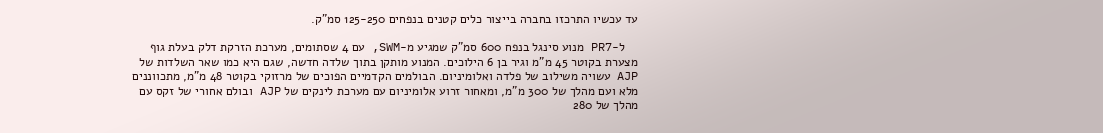עד עכשיו התרכזו בחברה בייצור כלים קטנים בנפחים 125-250 סמ"ק.

    ל-PR7 מנוע סינגל בנפח 600 סמ"ק שמגיע מ-SWM, עם 4 שסתומים, מערכת הזרקת דלק בעלת גוף מצערת בקוטר 45 מ"מ וגיר בן 6 הילוכים. המנוע מותקן בתוך שלדה חדשה, שגם היא כמו שאר השלדות של AJP עשויה משילוב של פלדה ואלומיניום. הבולמים הקדמיים הפוכים של מרזוקי בקוטר 48 מ"מ, מתכווננים מלא ועם מהלך של 300 מ"מ, ומאחור זרוע אלומיניום עם מערכת לינקים של AJP ובולם אחורי של זקס עם מהלך של 280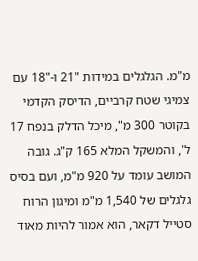מ"מ. הגלגלים במידות "21 ו-"18 עם צמיגי שטח קרביים, הדיסק הקדמי בקוטר 300 מ", מיכל הדלק בנפח 17 ל', והמשקל המלא 165 ק"ג. גובה המושב עומד על 920 מ"מ, ועם בסיס גלגלים של 1,540 מ"מ ומיגון הרוח סטייל דקאר, הוא אמור להיות מאוד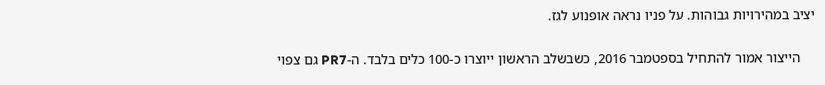יציב במהירויות גבוהות. על פניו נראה אופנוע לגז.

    הייצור אמור להתחיל בספטמבר 2016, כשבשלב הראשון ייוצרו כ-100 כלים בלבד. ה-PR7 גם צפוי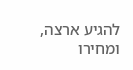להגיע ארצה, ומחירו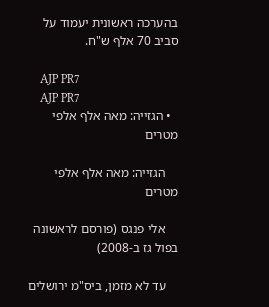בהערכה ראשונית יעמוד על סביב 70 אלף ש"ח.

    AJP PR7
    AJP PR7
  • הגזייה: מאה אלף אלפי מטרים

    הגזייה: מאה אלף אלפי מטרים

    אלי פנגס (פורסם לראשונה בפול גז ב-2008)

    עד לא מזמן, ביס"מ ירושלים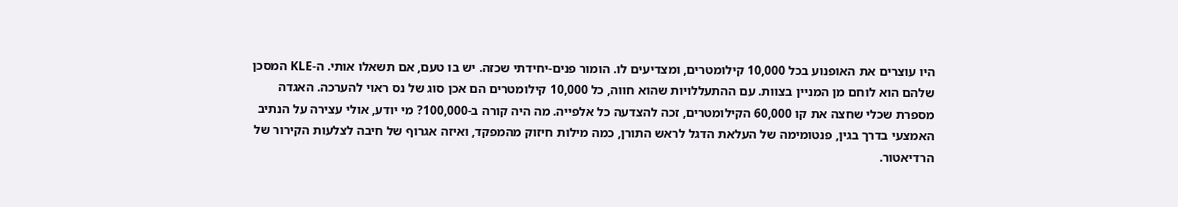היו עוצרים את האופנוע בכל 10,000 קילומטרים, ומצדיעים לו. הומור פנים-יחידתי שכזה. יש בו טעם, אם תשאלו אותי. ה-KLE המסכן שלהם הוא לוחם מן המניין בצוות. עם ההתעללויות שהוא חווה, כל 10,000 קילומטרים הם אכן סוג של נס ראוי להערכה. האגדה מספרת שכלי שחצה את קו 60,000 הקילומטרים, זכה להצדעה כל אלפייה. מה היה קורה ב-100,000? מי יודע, אולי עצירה על הנתיב האמצעי בדרך בגין, פנטומימה של העלאת הדגל לראש התורן, כמה מילות חיזוק מהמפקד, ואיזה אגרוף של חיבה לצלעות הקירור של הרדיאטור.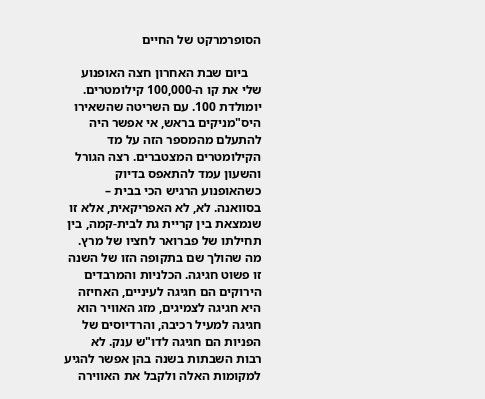הסופרמרקט של החיים

    ביום שבת האחרון חצה האופנוע שלי את קו ה-100,000 קילומטרים. יומולדת 100. עם השריטה שהשאירו היס"מניקים בראש, אי אפשר היה להתעלם מהמספר הזה על מד הקילומטרים המצטברים. רצה הגורל והשעון עמד להתאפס בדיוק כשהאופנוע הרגיש הכי בבית – בסוואנה. לא, לא האפריקאית, אלא זו שנמצאת בין קריית גת לבית-קמה, בין תחילתו של פברואר לחציו של מרץ. מה שהולך שם בתקופה הזו של השנה זו פשוט חגיגה. הכלניות והמרבדים הירוקים הם חגיגה לעיניים, האחיזה היא חגיגה לצמיגים, מזג האוויר הוא חגיגה למעיל רכיבה, והרדיוסים של הפניות הם חגיגה לדו"ש ענק. לא רבות השבתות בשנה בהן אפשר להגיע למקומות האלה ולקבל את האווירה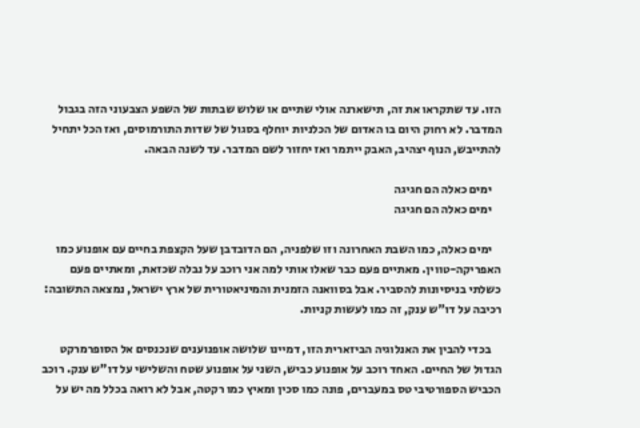הזו. עד שתקראו את זה, תישארנה אולי שתיים או שלוש שבתות של השפע הצבעוני הזה בגבול המדבר. לא רחוק היום בו האדום של הכלניות יוחלף בסגול של שדות התורמוסים, ואז הכל יתחיל להתייבש, הנוף יצהיב, האבק ייתמר ואז יחזור לשם המדבר. עד לשנה הבאה.

    ימים כאלה הם חגיגה
    ימים כאלה הם חגיגה

    ימים כאלה, כמו השבת האחרונה וזו שלפניה, הם הדובדבן שעל הקצפת בחיים עם אופנוע כמו האפריקה-טווין. מאתיים פעם כבר שאלו אותי למה אני רוכב על נבלה שכזאת, ומאתיים פעם כשלתי בניסיונות להסביר. אבל בסוואנה הזמנית והמיניאטורית של ארץ ישראל, נמצאה התשובה: רכיבה על דו"ש ענק, זה כמו לעשות קניות.

    בכדי להבין את האנלוגיה הביזארית הזו, דמיינו שלושה אופנוענים שנכנסים אל הסופרמרקט הגדול של החיים. האחד רוכב על אופנוע כביש, השני על אופנוע שטח והשלישי על דו"ש ענק. רוכב הכביש הספורטיבי טס במעברים, פונה כמו סכין ומאיץ כמו רקטה, אבל לא רואה בכלל מה יש על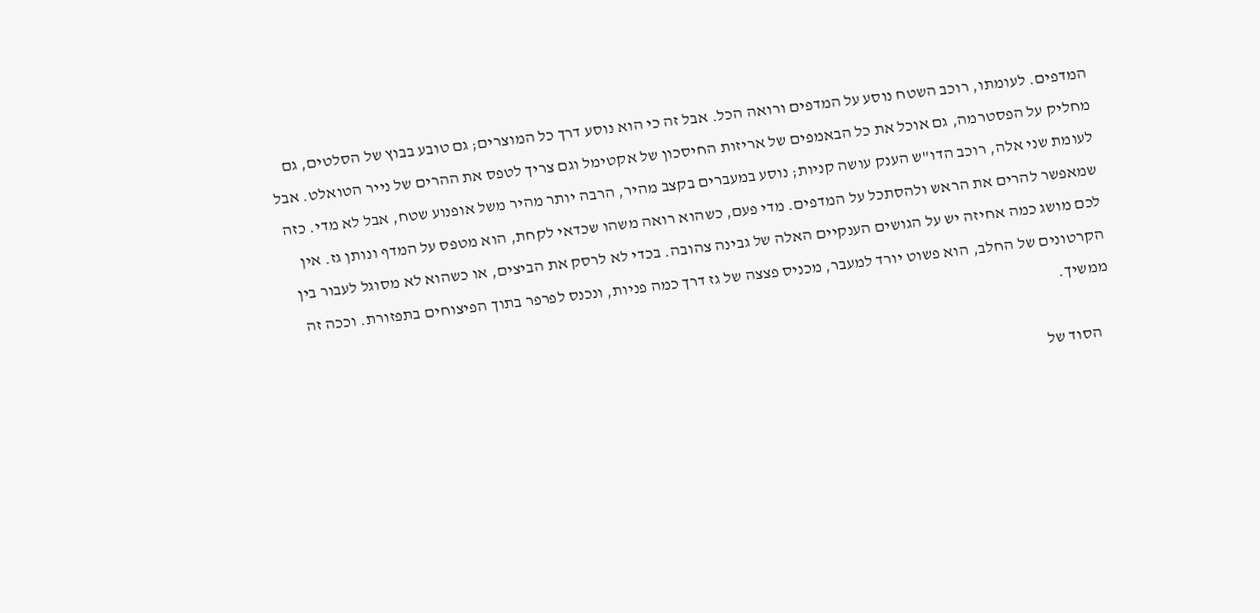המדפים. לעומתו, רוכב השטח נוסע על המדפים ורואה הכל. אבל זה כי הוא נוסע דרך כל המוצרים; גם טובע בבוץ של הסלטים, גם מחליק על הפסטרמה, גם אוכל את כל הבאמפים של אריזות החיסכון של אקטימל וגם צריך לטפס את ההרים של נייר הטואלט. אבל לעומת שני אלה, רוכב הדו"ש הענק עושה קניות; נוסע במעברים בקצב מהיר, הרבה יותר מהיר משל אופנוע שטח, אבל לא מדי. כזה שמאפשר להרים את הראש ולהסתכל על המדפים. מדי פעם, כשהוא רואה משהו שכדאי לקחת, הוא מטפס על המדף ונותן גז. אין לכם מושג כמה אחיזה יש על הגושים הענקיים האלה של גבינה צהובה. בכדי לא לרסק את הביצים, או כשהוא לא מסוגל לעבור בין הקרטונים של החלב, הוא פשוט יורד למעבר, מכניס פצצה של גז דרך כמה פניות, ונכנס לפרפר בתוך הפיצוחים בתפזורת. וככה זה ממשיך.

    הסוד של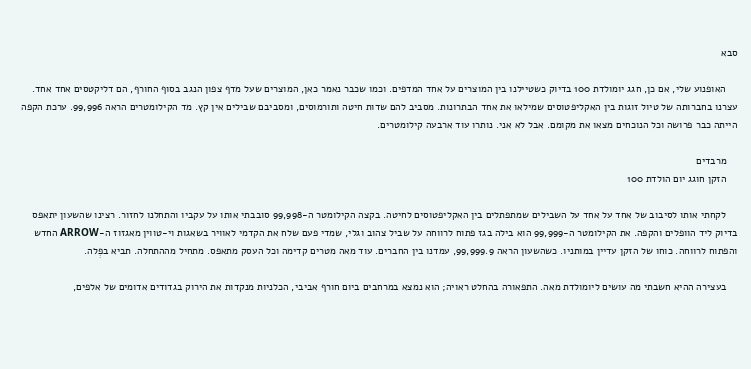סבא

    האופנוע שלי, אם כן, חגג יומולדת 100 בדיוק כשטיילנו בין המוצרים על אחד המדפים. וכמו שכבר נאמר כאן, המוצרים שעל מדף צפון הנגב בסוף החורף, הם דליקטסים אחד אחד. עצרנו בחברותה של טיול זוגות בין האקליפטוסים שמילאו את אחד הבתרונות. מסביב להם שדות חיטה ותורמוסים, ומסביבם שבילים אין קץ. מד הקילומטרים הראה 99,996. ערכת הקפה הייתה כבר פרושה וכל הנוכחים מצאו את מקומם. אבל לא אני. נותרו עוד ארבעה קילומטרים.

    מרבדים
    הזקן חוגג יום הולדת 100

    לקחתי אותו לסיבוב של אחד על אחד על השבילים שמתפתלים בין האקליפטוסים לחיטה. בקצה הקילומטר ה-99,998 סובבתי אותו על עקביו והתחלנו לחזור. רצינו שהשעון יתאפס בדיוק ליד הוופלים והקפה. את הקילומטר ה-99,999 הוא בילה בגז פתוח לרווחה על שביל צהוב וגלי, שמדי פעם שלח את הקדמי לאוויר בשאגות וי-טווין מאגזוז ה-ARROW החדש והפתוח לרווחה. כוחו של הזקן עדיין במותניו. כשהשעון הראה 99,999.9, עמדנו בין החברים. עוד מאה מטרים קדימה וכל העסק מתאפס. מתחיל מההתחלה. תביא בפְלה.

    בעצירה ההיא חשבתי מה עושים ליומולדת מאה. התפאורה בהחלט ראויה; הוא נמצא במרחבים ביום חורף אביבי, הכלניות מנקדות את הירוק בגדודים אדומים של אלפים,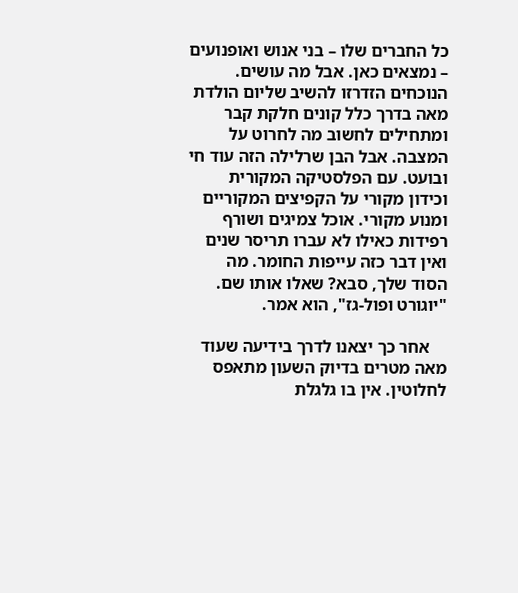כל החברים שלו – בני אנוש ואופנועים – נמצאים כאן. אבל מה עושים. הנוכחים הזדרזו להשיב שליום הולדת מאה בדרך כלל קונים חלקת קבר ומתחילים לחשוב מה לחרוט על המצבה. אבל הבן שרלילה הזה עוד חי ובועט. עם הפלסטיקה המקורית וכידון מקורי על הקפיצים המקוריים ומנוע מקורי. אוכל צמיגים ושורף רפידות כאילו לא עברו תריסר שנים ואין דבר כזה עייפות החומר. מה הסוד שלך, סבא? שאלו אותו שם. "יוגורט ופול-גז", הוא אמר.

    אחר כך יצאנו לדרך בידיעה שעוד מאה מטרים בדיוק השעון מתאפס לחלוטין. אין בו גלגלת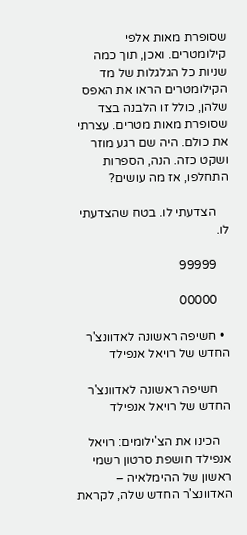שסופרת מאות אלפי קילומטרים. ואכן, תוך כמה שניות כל הגלגלות של מד הקילומטרים הראו את האפס שלהן, כולל זו הלבנה בצד שסופרת מאות מטרים. עצרתי את כולם. היה שם רגע מוזר ושקט כזה. הנה, הספרות התחלפו, אז מה עושים?

    הצדעתי לו. בטח שהצדעתי לו.

    99999

    00000

  • חשיפה ראשונה לאדוונצ'ר החדש של רויאל אנפילד

    חשיפה ראשונה לאדוונצ'ר החדש של רויאל אנפילד

    הכינו את הצ'ילומים: רויאל אנפילד חושפת סרטון רשמי ראשון של ההימלאיה – האדוונצ'ר החדש שלה, לקראת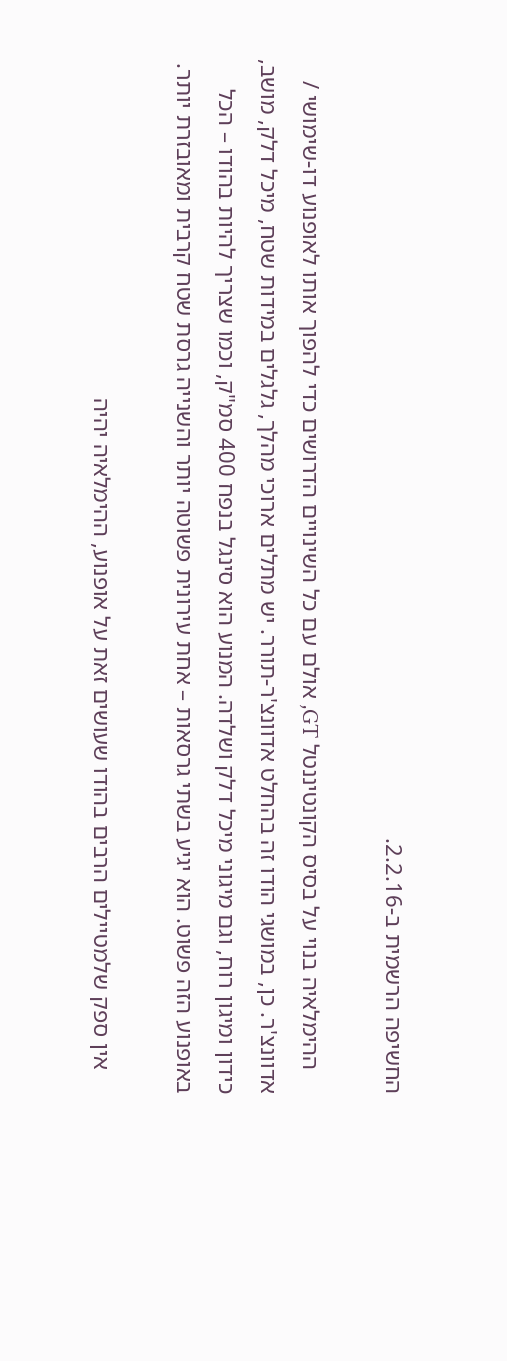החשיפה הרשמית ב-2.2.16.

    ההימלאיה בנוי על בסיס הקונטיננטל GT, אולם עם כל השינויים הדרושים כדי להפוך אותו לאופנוע דו-שימושי / אדוונצ'ר. כן, במושגי הודו זה בהחלט אדוונצ'ר-תורר. יש מתלים ארוכי מהלך, גלגלים במידות שטח, מיכל דלק, מושב, כידון ומיגון רוח, וגם מיגוני מיכל דלק ושלדה. המנוע הוא סינגל בנפח 400 סמ"ק, וכמו שצריך להיות בהודו – הכל באופנוע הזה פשוט. הוא יגיע בשתי גרסאות – אחת עירונית פשוטה יותר והשנייה גרסת שטח קרבית ומאובזרת יותר.

    אין ספק שלמטיילים הרבים בהודו שעושים זאת על אופנוע, ההימלאיה יהיה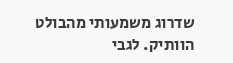שדרוג משמעותי מהבולט הוותיק. לגבי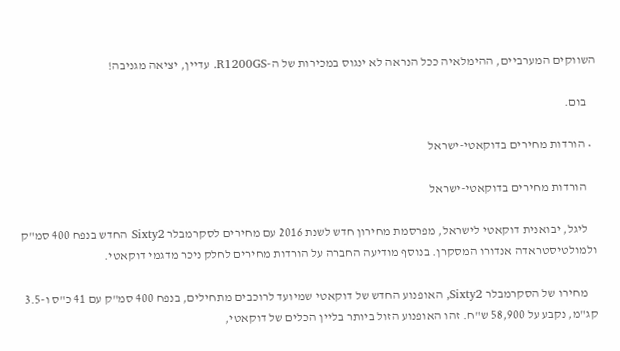השווקים המערביים, ההימלאיה ככל הנראה לא ינגוס במכירות של ה-R1200GS. עדיין, יציאה מגניבה!

    בום.

  • הורדות מחירים בדוקאטי-ישראל

    הורדות מחירים בדוקאטי-ישראל

    ליגל, יבואנית דוקאטי לישראל, מפרסמת מחירון חדש לשנת 2016 עם מחירים לסקרמבלר Sixty2 החדש בנפח 400 סמ"ק ולמולטיסטראדה אנדורו המסקרן. בנוסף מודיעה החברה על הורדות מחירים לחלק ניכר מדגמי דוקאטי.

    מחירו של הסקרמבלר Sixty2, האופנוע החדש של דוקאטי שמיועד לרוכבים מתחילים, בנפח 400 סמ"ק עם 41 כ"ס ו-3.5 קג"מ, נקבע על 58,900 ש"ח. זהו האופנוע הזול ביותר בליין הכלים של דוקאטי,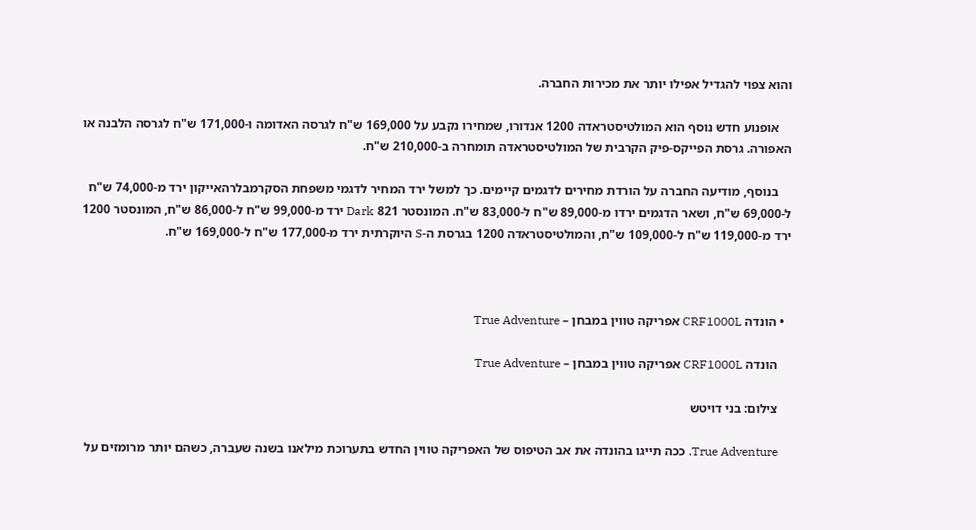והוא צפוי להגדיל אפילו יותר את מכירות החברה.

    אופנוע חדש נוסף הוא המולטיסטראדה 1200 אנדורו, שמחירו נקבע על 169,000 ש"ח לגרסה האדומה ו-171,000 ש"ח לגרסה הלבנה או האפורה. גרסת הפייקס-פיק הקרבית של המולטיסטראדה תומחרה ב-210,000 ש"ח.

    בנוסף, מודיעה החברה על הורדת מחירים לדגמים קיימים. כך למשל ירד המחיר לדגמי משפחת הסקרמבלרהאייקון ירד מ-74,000 ש"ח ל-69,000 ש"ח, ושאר הדגמים ירדו מ-89,000 ש"ח ל-83,000 ש"ח. המונסטר 821 Dark ירד מ-99,000 ש"ח ל-86,000 ש"ח, המונסטר 1200 ירד מ-119,000 ש"ח ל-109,000 ש"ח, והמולטיסטראדה 1200 בגרסת ה-S היוקרתית ירד מ-177,000 ש"ח ל-169,000 ש"ח.



  • הונדה CRF1000L אפריקה טווין במבחן – True Adventure

    הונדה CRF1000L אפריקה טווין במבחן – True Adventure

    צילום: בני דויטש

    True Adventure. ככה תייגו בהונדה את אב הטיפוס של האפריקה טווין החדש בתערוכת מילאנו בשנה שעברה, כשהם יותר מרומזים על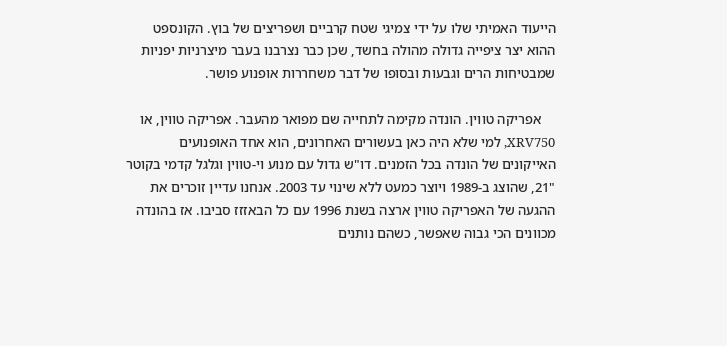הייעוד האמיתי שלו על ידי צמיגי שטח קרביים ושפריצים של בוץ. הקונספט ההוא יצר ציפייה גדולה מהולה בחשד, שכן כבר נצרבנו בעבר מיצרניות יפניות שמבטיחות הרים וגבעות ובסופו של דבר משחררות אופנוע פושר.

    אפריקה טווין. הונדה מקימה לתחייה שם מפואר מהעבר. אפריקה טווין, או XRV750, למי שלא היה כאן בעשורים האחרונים, הוא אחד האופנועים האייקונים של הונדה בכל הזמנים. דו"ש גדול עם מנוע וי-טווין וגלגל קדמי בקוטר "21, שהוצג ב-1989 ויוצר כמעט ללא שינוי עד 2003. אנחנו עדיין זוכרים את ההגעה של האפריקה טווין ארצה בשנת 1996 עם כל הבאזזז סביבו. אז בהונדה מכוונים הכי גבוה שאפשר, כשהם נותנים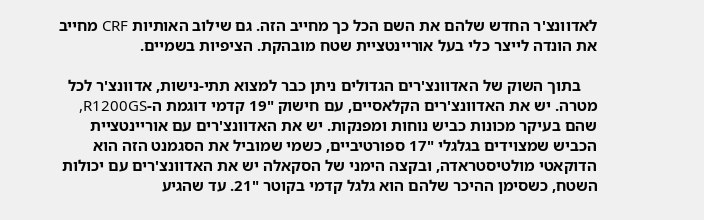לאדוונצ'ר החדש שלהם את השם הכל כך מחייב הזה. גם שילוב האותיות CRF מחייב את הונדה לייצר כלי בעל אוריינטציית שטח מובהקת. הציפיות בשמיים.

    בתוך השוק של האדוונצ'רים הגדולים ניתן כבר למצוא תתי-נישות, אדוונצ'ר לכל מטרה. יש את האדוונצ'רים הקלאסיים, עם חישוק "19 קדמי דוגמת ה-R1200GS, שהם בעיקר מכונות כביש נוחות ומפנקות. יש את האדוונצ'רים עם אוריינטציית הכביש שמצוידים בגלגלי "17 ספורטיביים, כשמי שמוביל את הסגמנט הזה הוא הדוקאטי מולטיסטראדה, ובקצה הימני של הסקאלה יש את האדוונצ'רים עם יכולות השטח, כשסימן ההיכר שלהם הוא גלגל קדמי בקוטר "21. עד שהגיע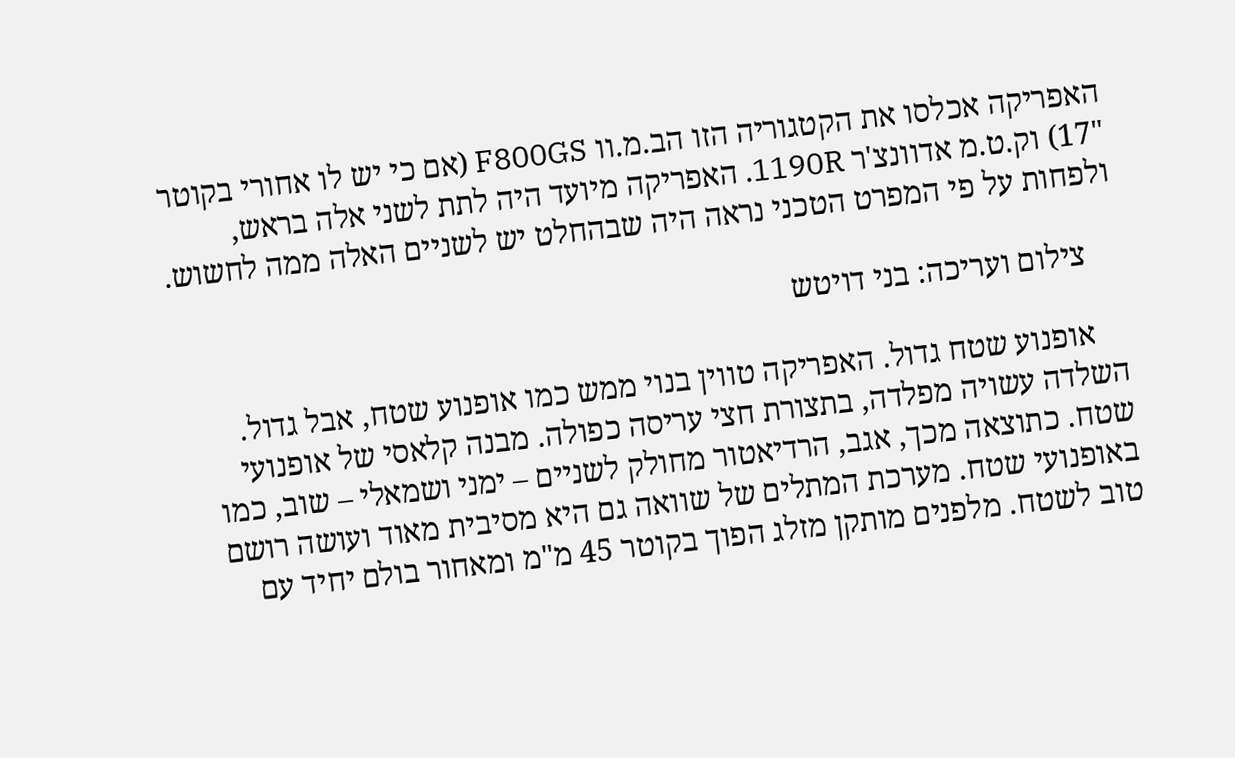האפריקה אכלסו את הקטגוריה הזו הב.מ.וו F800GS (אם כי יש לו אחורי בקוטר "17) וק.ט.מ אדוונצ'ר 1190R. האפריקה מיועד היה לתת לשני אלה בראש, ולפחות על פי המפרט הטכני נראה היה שבהחלט יש לשניים האלה ממה לחשוש.

    צילום ועריכה: בני דויטש

    אופנוע שטח גדול. האפריקה טווין בנוי ממש כמו אופנוע שטח, אבל גדול. השלדה עשויה מפלדה, בתצורת חצי עריסה כפולה. מבנה קלאסי של אופנועי שטח. כתוצאה מכך, אגב, הרדיאטור מחולק לשניים – ימני ושמאלי – שוב, כמו באופנועי שטח. מערכת המתלים של שוואה גם היא מסיבית מאוד ועושה רושם טוב לשטח. מלפנים מותקן מזלג הפוך בקוטר 45 מ"מ ומאחור בולם יחיד עם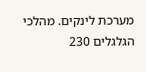מערכת לינקים. מהלכי הגלגלים 230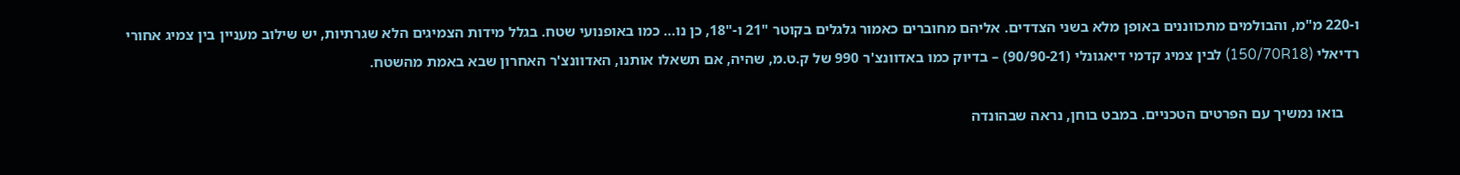ו-220 מ"מ, והבולמים מתכווננים באופן מלא בשני הצדדים. אליהם מחוברים כאמור גלגלים בקוטר "21 ו-"18, כן נו… כמו באופנועי שטח. בגלל מידות הצמיגים הלא שגרתיות, יש שילוב מעניין בין צמיג אחורי רדיאלי (150/70R18) לבין צמיג קדמי דיאגונלי (90/90-21) – בדיוק כמו באדוונצ'ר 990 של ק.ט.מ, שהיה, אם תשאלו אותנו, האדוונצ'ר האחרון שבא באמת מהשטח.

    בואו נמשיך עם הפרטים הטכניים. במבט בוחן, נראה שבהונדה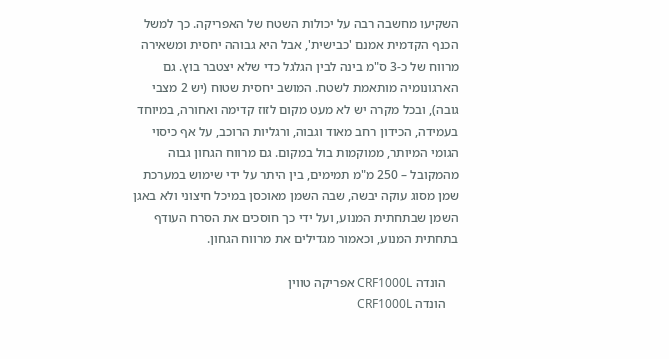השקיעו מחשבה רבה על יכולות השטח של האפריקה. כך למשל הכנף הקדמית אמנם 'כבישית', אבל היא גבוהה יחסית ומשאירה מרווח של כ-3 ס"מ בינה לבין הגלגל כדי שלא יצטבר בוץ. גם הארגונומיה מותאמת לשטח. המושב יחסית שטוח (יש 2 מצבי גובה), ובכל מקרה יש לא מעט מקום לזוז קדימה ואחורה, במיוחד בעמידה, הכידון רחב מאוד וגבוה, ורגליות הרוכב, על אף כיסוי הגומי המיותר, ממוקמות בול במקום. גם מרווח הגחון גבוה מהמקובל – 250 מ"מ תמימים, בין היתר על ידי שימוש במערכת שמן מסוג עוקה יבשה, שבה השמן מאוכסן במיכל חיצוני ולא באגן השמן שבתחתית המנוע, ועל ידי כך חוסכים את הסרח העודף בתחתית המנוע, וכאמור מגדילים את מרווח הגחון.

    הונדה CRF1000L אפריקה טווין
    הונדה CRF1000L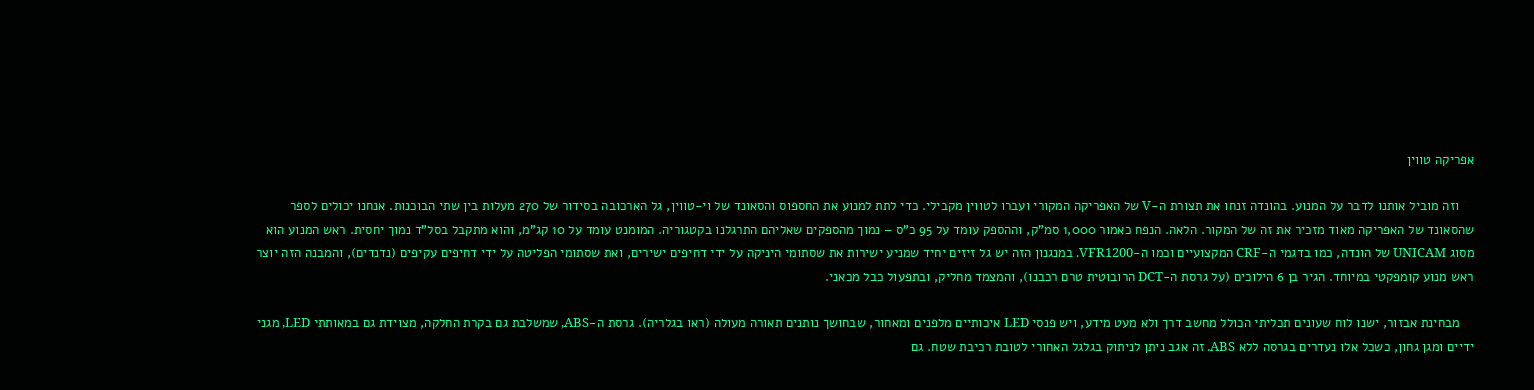אפריקה טווין

    וזה מוביל אותנו לדבר על המנוע. בהונדה זנחו את תצורת ה-V של האפריקה המקורי ועברו לטווין מקבילי. כדי לתת למנוע את החספוס והסאונד של וי-טווין, גל הארכובה בסידור של 270 מעלות בין שתי הבוכנות. אנחנו יכולים לספר שהסאונד של האפריקה מאוד מזכיר את זה של המקור. הלאה. הנפח כאמור 1,000 סמ"ק, וההספק עומד על 95 כ"ס – נמוך מהספקים שאליהם התרגלנו בקטגוריה. המומנט עומד על 10 קג"מ, והוא מתקבל בסל"ד נמוך יחסית. ראש המנוע הוא מסוג UNICAM של הונדה, כמו בדגמי ה-CRF המקצועיים וכמו ה-VFR1200. במנגנון הזה יש גל זיזים יחיד שמניע ישירות את שסתומי היניקה על ידי דחיפים ישירים, ואת שסתומי הפליטה על ידי דחיפים עקיפים (נדנדים), והמבנה הזה יוצר ראש מנוע קומפקטי במיוחד. הגיר בן 6 הילוכים (על גרסת ה-DCT הרובוטית טרם רכבנו), והמצמד מחליק, ובתפעול כבל מכאני.

    מבחינת אבזור, ישנו לוח שעונים תכליתי הכולל מחשב דרך ולא מעט מידע, ויש פנסי LED איכותיים מלפנים ומאחור, שבחושך נותנים תאורה מעולה (ראו בגלריה). גרסת ה-ABS, שמשלבת גם בקרת החלקה, מצוידת גם במאותתי LED, מגני ידיים ומגן גחון, כשכל אלו נעדרים בגרסה ללא ABS. זה אגב ניתן לניתוק בגלגל האחורי לטובת רכיבת שטח. גם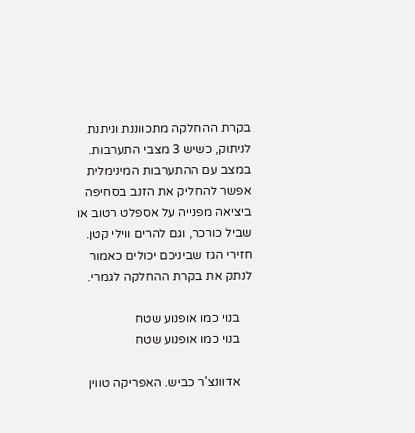בקרת ההחלקה מתכווננת וניתנת לניתוק, כשיש 3 מצבי התערבות. במצב עם ההתערבות המינימלית אפשר להחליק את הזנב בסחיפה ביציאה מפנייה על אספלט רטוב או שביל כורכר, וגם להרים ווילי קטן. חזירי הגז שביניכם יכולים כאמור לנתק את בקרת ההחלקה לגמרי.

    בנוי כמו אופנוע שטח
    בנוי כמו אופנוע שטח

    אדוונצ'ר כביש. האפריקה טווין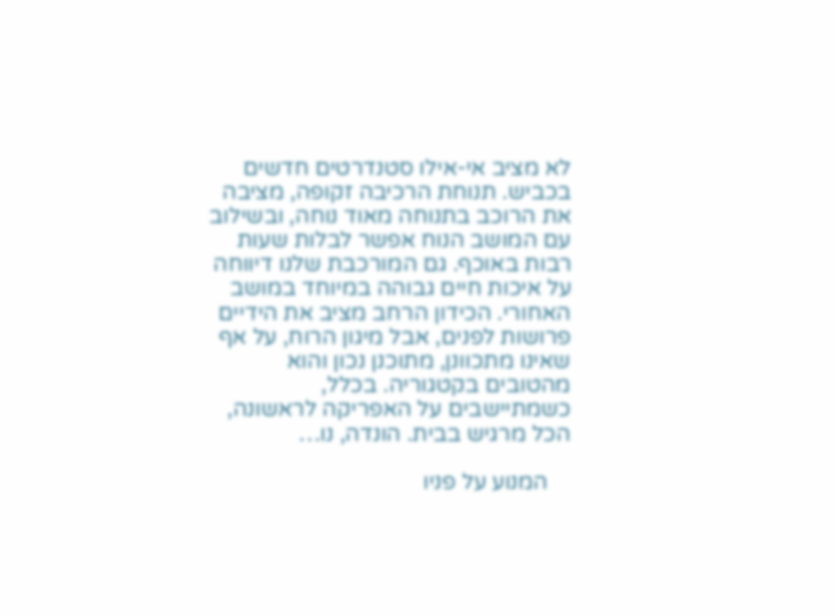לא מציב אי-אילו סטנדרטים חדשים בכביש. תנוחת הרכיבה זקופה, מציבה את הרוכב בתנוחה מאוד נוחה, ובשילוב עם המושב הנוח אפשר לבלות שעות רבות באוכף. גם המורכבת שלנו דיווחה על איכות חיים גבוהה במיוחד במושב האחורי. הכידון הרחב מציב את הידיים פרושות לפנים, אבל מיגון הרוח, על אף שאינו מתכוונן, מתוכנן נכון והוא מהטובים בקטגוריה. בכלל, כשמתיישבים על האפריקה לראשונה, הכל מרגיש בבית. הונדה, נו…

    המנוע על פניו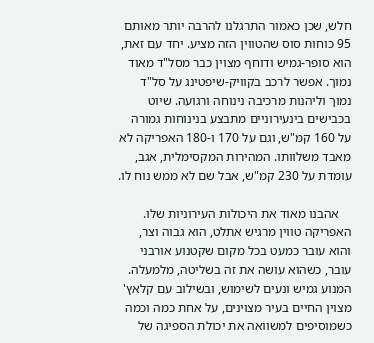חלש, שכן כאמור התרגלנו להרבה יותר מאותם 95 כוחות סוס שהטווין הזה מציע. יחד עם זאת, הוא סופר-גמיש ודוחף מצוין כבר מסל"ד מאוד נמוך. אפשר לרכב בקוויק-שיפטינג על סל"ד נמוך וליהנות מרכיבה נינוחה ורגועה. שיוט בכבישים בינעירוניים מתבצע בנינוחות גמורה על 160 קמ"ש, וגם על 170 ו-180 האפריקה לא מאבד משלוותו. המהירות המקסימלית, אגב, עומדת על 230 קמ"ש, אבל שם לא ממש נוח לו.

    אהבנו מאוד את היכולות העירוניות שלו. האפריקה טווין מרגיש אתלט, הוא גבוה וצר, והוא עובר כמעט בכל מקום שקטנוע אורבני עובר, כשהוא עושה את זה בשליטה, מלמעלה. המנוע גמיש ונעים לשימוש, ובשילוב עם קלאץ' מצוין החיים בעיר מצוינים, על אחת כמה וכמה כשמוסיפים למשוואה את יכולת הספיגה של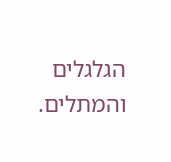הגלגלים והמתלים.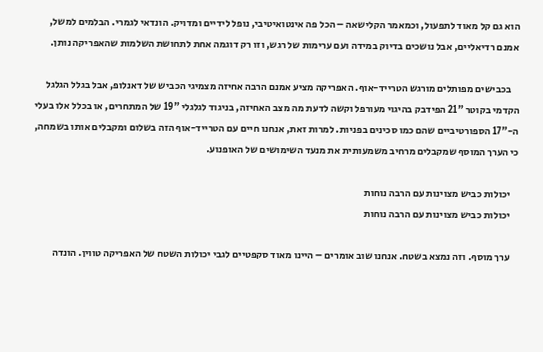הוא גם קל מאוד לתפעול, וכמאמר הקלישאה – הכל פה אינטואיטיבי, נופל לידיים ומדויק. הונדאי לגמרי. הבלמים למשל, אמנם רדיאליים, אבל נושכים בדיוק במידה ועם ערימות של רגש, וזו רק דוגמה אחת לתחושת השלמות שהאפריקה נותן.

    בכבישים מפותלים מורגש הטרייד-אוף. האפריקה מציע אמנם הרבה אחיזה מצמיגי הכביש של דאנלופ, אבל בגלל הגלגל הקדמי בקוטר "21 הפידבק בהיגוי מעורפל וקשה לדעת מה מצב האחיזה, בניגוד לגלגלי "19 של המתחרים, או בכלל אלו בעלי ה-"17 הספורטיביים שהם כמו סכינים בפניות. למרות זאת, אנחנו חיים עם הטרייד-אוף הזה בשלום ומקבלים אותו בשמחה, כי הערך המוסף שמקבלים מרחיב משמעותית את מנעד השימושים של האופנוע.

    יכולות כביש מצוינות עם הרבה נוחות
    יכולות כביש מצוינות עם הרבה נוחות

    ערך מוסף. וזה נמצא בשטח. אנחנו שוב אומרים – היינו מאוד סקפטיים לגבי יכולות השטח של האפריקה טווין. הונדה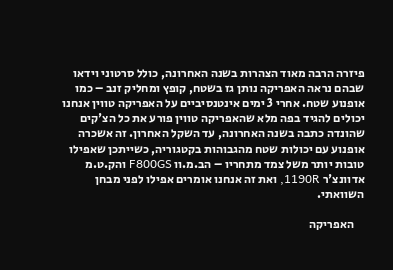פיזרה הרבה מאוד הצהרות בשנה האחרונה, כולל סרטוני וידאו שבהם נראה האפריקה נותן גז בשטח, קופץ ומחליק זנב – כמו אופנוע שטח. אחרי 3 ימים אינטנסיביים על האפריקה טווין אנחנו יכולים להגיד בפה מלא שהאפריקה טווין פורע את כל הצ'קים שהונדה כתבה בשנה האחרונה, עד השקל האחרון. זה אשכרה אופנוע עם יכולות שטח מהגבוהות בקטגוריה, כשייתכן שאפילו טובות יותר משל צמד מתחריו – הב.מ.וו F800GS והק.ט.מ אדוונצ'ר 1190R, ואת זה אנחנו אומרים אפילו לפני מבחן השוואתי.

    האפריקה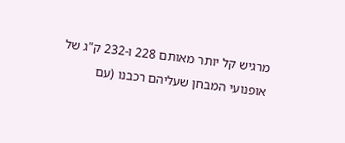מרגיש קל יותר מאותם 228 ו-232 ק"ג של אופנועי המבחן שעליהם רכבנו (עם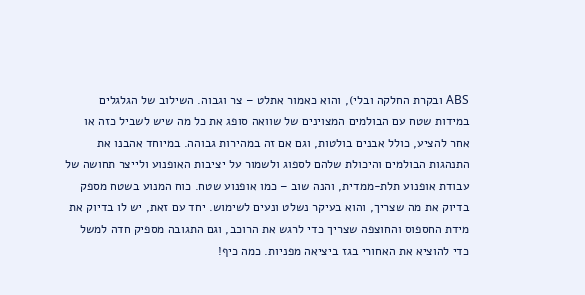ABS ובקרת החלקה ובלי), והוא כאמור אתלט – צר וגבוה. השילוב של הגלגלים במידות שטח עם הבולמים המצוינים של שוואה סופג את כל מה שיש לשביל כזה או אחר להציע, כולל אבנים בולטות, וגם אם זה במהירות גבוהה. במיוחד אהבנו את התנהגות הבולמים והיכולת שלהם לספוג ולשמור על יציבות האופנוע ולייצר תחושה של עבודת אופנוע תלת-ממדית, והנה שוב – כמו אופנוע שטח. כוח המנוע בשטח מספק בדיוק את מה שצריך, והוא בעיקר נשלט ונעים לשימוש. יחד עם זאת, יש לו בדיוק את מידת החספוס והחוצפה שצריך כדי לרגש את הרוכב, וגם התגובה מספיק חדה למשל כדי להוציא את האחורי בגז ביציאה מפניות. כמה כיף!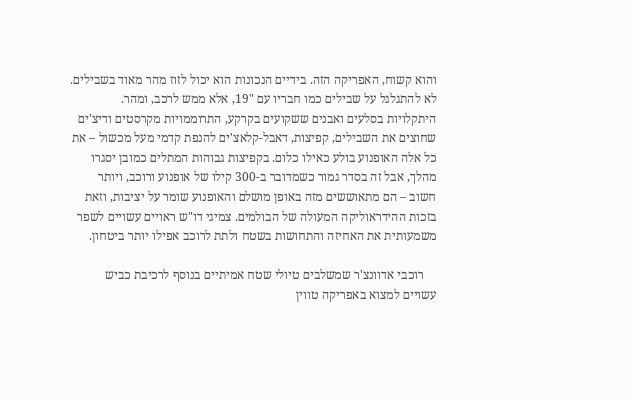והוא קשוח, האפריקה הזה. בידיים הנכונות הוא יכול לזוז מהר מאוד בשבילים. לא להתגלגל על שבילים כמו חבריו עם "19, אלא ממש לרכב, ומהר. היתקלויות בסלעים ואבנים ששקועים בקרקע, התרוממויות מקרסטים ודיצ'ים שחוצים את השבילים, קפיצות, דאבל-קלאצ'ים להנפת קדמי מעל מכשול – את כל אלה האופנוע בולע כאילו כלום. בקפיצות גבוהות המתלים כמובן יסגרו מהלך, אבל זה בסדר גמור כשמדובר ב-300 קילו של אופנוע ורוכב, ויותר חשוב – הם מתאוששים מזה באופן מושלם והאופנוע שומר על יציבות, וזאת בזכות ההידראוליקה המעולה של הבולמים. צמיגי דו"ש ראויים עשויים לשפר משמעותית את האחיזה והתחושות בשטח ולתת לרוכב אפילו יותר ביטחון.

    רוכבי אדוונצ'ר שמשלבים טיולי שטח אמיתיים בנוסף לרכיבת כביש עשויים למצוא באפריקה טווין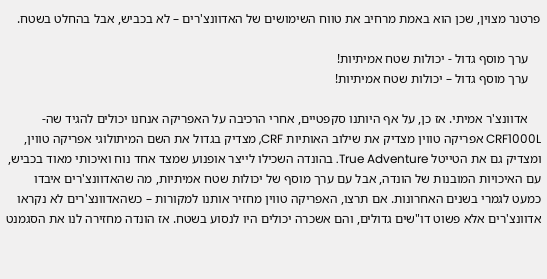פרטנר מצוין, שכן הוא באמת מרחיב את טווח השימושים של האדוונצ'רים – לא בכביש, אבל בהחלט בשטח.

    ערך מוסף גדול - יכולות שטח אמיתיות!
    ערך מוסף גדול – יכולות שטח אמיתיות!

    אדוונצ'ר אמיתי. אז כן, על אף היותנו סקפטיים, אחרי הרכיבה על האפריקה אנחנו יכולים להגיד שה-CRF1000L אפריקה טווין מצדיק את שילוב האותיות CRF, מצדיק בגדול את השם המיתולוגי אפריקה טווין, ומצדיק גם את הטייטל True Adventure. בהונדה השכילו לייצר אופנוע שמצד אחד נוח ואיכותי מאוד בכביש, עם האיכויות המובנות של הונדה, אבל עם ערך מוסף של יכולות שטח אמיתיות, מה שהאדוונצ'רים איבדו כמעט לגמרי בשנים האחרונות. אם תרצו, האפריקה טווין מחזיר אותנו למקורות – כשהאדוונצ'רים לא נקראו אדוונצ'רים אלא פשוט דו"שים גדולים, והם אשכרה יכולים היו לנסוע בשטח. אז הונדה מחזירה לנו את הסגמנט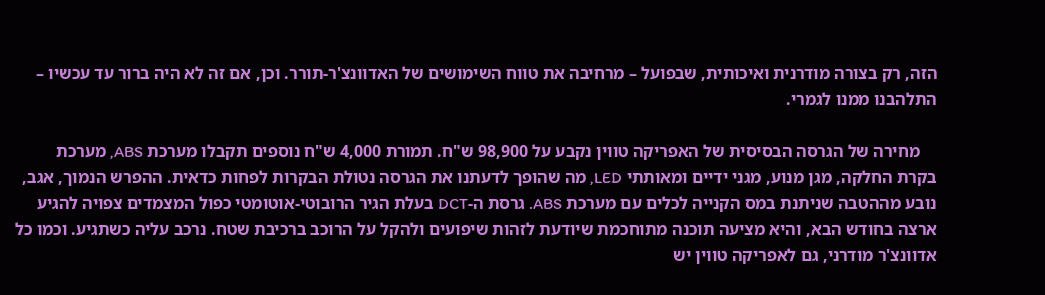הזה, רק בצורה מודרנית ואיכותית, שבפועל – מרחיבה את טווח השימושים של האדוונצ'ר-תורר. וכן, אם זה לא היה ברור עד עכשיו – התלהבנו ממנו לגמרי.

    מחירה של הגרסה הבסיסית של האפריקה טווין נקבע על 98,900 ש"ח. תמורת 4,000 ש"ח נוספים תקבלו מערכת ABS, מערכת בקרת החלקה, מגן מנוע, מגני ידיים ומאותתי LED, מה שהופך לדעתנו את הגרסה נטולת הבקרות לפחות כדאית. ההפרש הנמוך, אגב, נובע מההטבה שניתנת במס הקנייה לכלים עם מערכת ABS. גרסת ה-DCT בעלת הגיר הרובוטי-אוטומטי כפול המצמדים צפויה להגיע ארצה בחודש הבא, והיא מציעה תוכנה מתוחכמת שיודעת לזהות שיפועים ולהקל על הרוכב ברכיבת שטח. נרכב עליה כשתגיע. וכמו כל אדוונצ'ר מודרני, גם לאפריקה טווין יש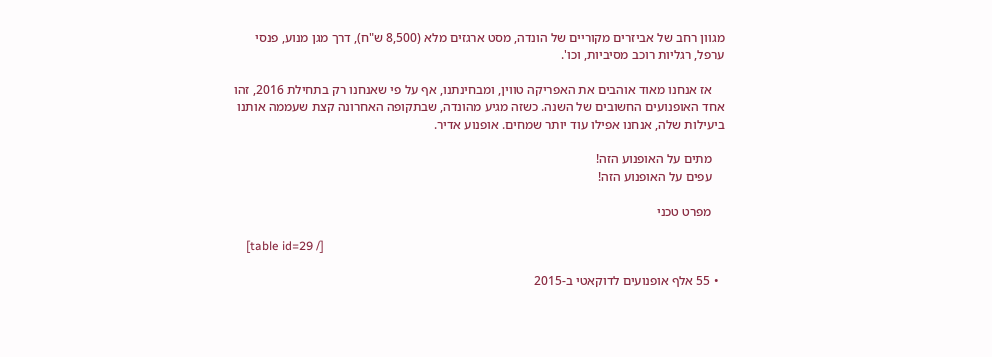מגוון רחב של אביזרים מקוריים של הונדה, מסט ארגזים מלא (8,500 ש"ח), דרך מגן מנוע, פנסי ערפל, רגליות רוכב מסיביות, וכו'.

    אז אנחנו מאוד אוהבים את האפריקה טווין, ומבחינתנו, אף על פי שאנחנו רק בתחילת 2016, זהו אחד האופנועים החשובים של השנה. כשזה מגיע מהונדה, שבתקופה האחרונה קצת שעממה אותנו ביעילות שלה, אנחנו אפילו עוד יותר שמחים. אופנוע אדיר.

    מתים על האופנוע הזה!
    עפים על האופנוע הזה!

    מפרט טכני

    [table id=29 /]

  • 55 אלף אופנועים לדוקאטי ב-2015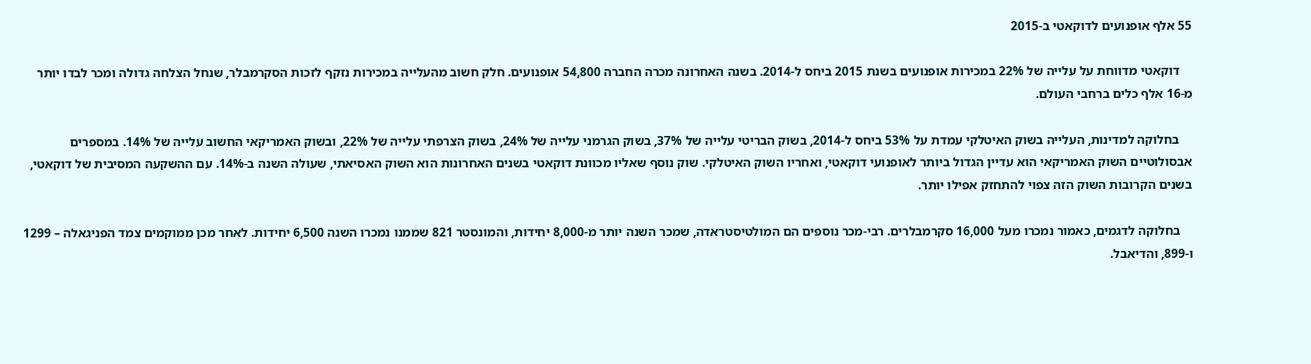55 אלף אופנועים לדוקאטי ב-2015

    דוקאטי מדווחת על עלייה של 22% במכירות אופנועים בשנת 2015 ביחס ל-2014. בשנה האחרונה מכרה החברה 54,800 אופנועים. חלק חשוב מהעלייה במכירות נזקף לזכות הסקרמבלר, שנחל הצלחה גדולה ומכר לבדו יותר מ-16 אלף כלים ברחבי העולם.

    בחלוקה למדינות, העלייה בשוק האיטלקי עמדת על 53% ביחס ל-2014, בשוק הבריטי עלייה של 37%, בשוק הגרמני עלייה של 24%, בשוק הצרפתי עלייה של 22%, ובשוק האמריקאי החשוב עלייה של 14%. במספרים אבסולוטיים השוק האמריקאי הוא עדיין הגדול ביותר לאופנועי דוקאטי, ואחריו השוק האיטלקי. שוק נוסף שאליו מכוונת דוקאטי בשנים האחרונות הוא השוק האסיאתי, שעולה השנה ב-14%. עם ההשקעה המסיבית של דוקאטי, בשנים הקרובות השוק הזה צפוי להתחזק אפילו יותר.

    בחלוקה לדגמים, כאמור נמכרו מעל 16,000 סקרמבלרים. רבי-מכר נוספים הם המולטיסטראדה, שמכר השנה יותר מ-8,000 יחידות, והמונסטר 821 שממנו נמכרו השנה 6,500 יחידות. לאחר מכן ממוקמים צמד הפניגאלה – 1299 ו-899, והדיאבל.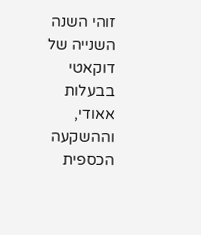זוהי השנה השנייה של דוקאטי בבעלות אאודי, וההשקעה הכספית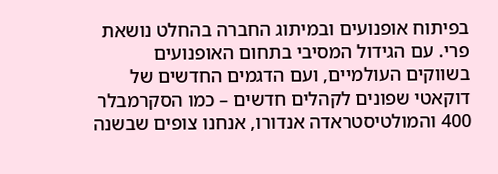בפיתוח אופנועים ובמיתוג החברה בהחלט נושאת פרי. עם הגידול המסיבי בתחום האופנועים בשווקים העולמיים, ועם הדגמים החדשים של דוקאטי שפונים לקהלים חדשים – כמו הסקרמבלר 400 והמולטיסטראדה אנדורו, אנחנו צופים שבשנה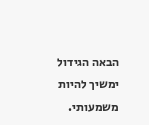הבאה הגידול ימשיך להיות משמעותי.